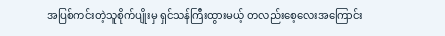အပြစ်ကင်းတဲ့သူစိုက်ပျိုးမှ ရှင်သန်ကြီးထွားမယ့် တလည်းစေ့လေးအကြောင်း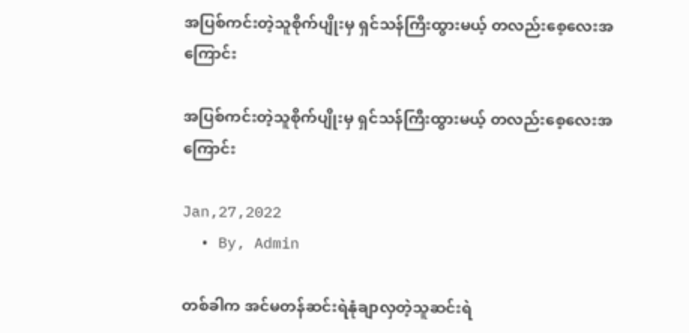အပြစ်ကင်းတဲ့သူစိုက်ပျိုးမှ ရှင်သန်ကြီးထွားမယ့် တလည်းစေ့လေးအကြောင်း

အပြစ်ကင်းတဲ့သူစိုက်ပျိုးမှ ရှင်သန်ကြီးထွားမယ့် တလည်းစေ့လေးအကြောင်း

Jan,27,2022
  • By, Admin

တစ်ခါက အင်မတန်ဆင်းရဲနုံချာလှတဲ့သူဆင်းရဲ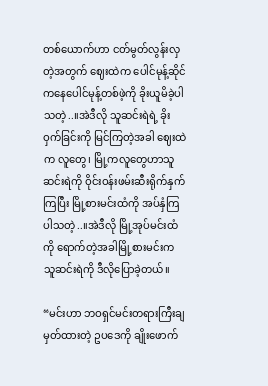တစ်ယောက်ဟာ ငတ်မွတ်လွန်းလှတဲ့အတွက် ဈေးထဲက ပေါင်မုန့်ဆိုင်ကနေပေါင်မုန့်တစ်ဖဲ့ကို ခိုးယူမိခဲ့ပါသတဲ့..။အဲဒီလို သူဆင်းရဲရဲ့ ခိုးဝှက်ခြင်းကို မြင်ကြတဲ့အခါ ဈေးထဲက လူတွေ၊ မြို့ကလူတွေဟာသူဆင်းရဲကို ဝိုင်းဝန်းဖမ်းဆီးရိုက်နှက် ကြပြီး မြို့စားမင်းထံကို အပ်နှံကြပါသတဲ့..။အဲဒီလို မြို့အုပ်မင်းထံကို ရောက်တဲ့အခါမြို့စားမင်းက သူဆင်းရဲကို ဒီလိုပြောခဲ့တယ်။

“မင်းဟာ ဘဝရှင်မင်းတရားကြီးချမှတ်ထားတဲ့ ဥပဒေကို ချိုးဖောက်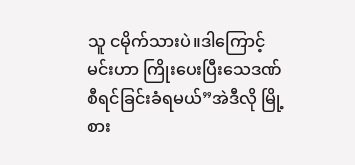သူ ငမိုက်သားပဲ။ဒါကြောင့် မင်းဟာ ကြိုးပေးပြီးသေဒဏ်စီရင်ခြင်းခံရမယ်”အဲဒီလို မြို့စား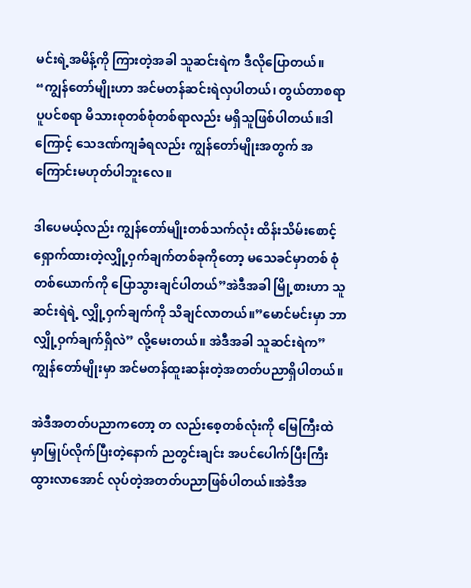မင်းရဲ့အမိန့်ကို ကြားတဲ့အခါ သူဆင်းရဲက ဒီလိုပြောတယ်။ “ကျွန်တော်မျိုးဟာ အင်မတန်ဆင်းရဲလှပါတယ်၊ တွယ်တာစရာ ပူပင်စရာ မိသားစုတစ်စုံတစ်ရာလည်း မရှိသူဖြစ်ပါတယ်။ဒါကြောင့် သေဒဏ်ကျခံရလည်း ကျွန်တော်မျိုးအတွက် အကြောင်းမဟုတ်ပါဘူးလေ။

ဒါပေမယ့်လည်း ကျွန်တော်မျိုးတစ်သက်လုံး ထိန်းသိမ်းစောင့်ရှောက်ထားတဲ့လျှို့ဝှက်ချက်တစ်ခုကိုတော့ မသေခင်မှာတစ် စုံတစ်ယောက်ကို ပြောသွားချင်ပါတယ်”အဲဒီအခါ မြို့စားဟာ သူဆင်းရဲရဲ့ လျှို့ဝှက်ချက်ကို သိချင်လာတယ်။”မောင်မင်းမှာ ဘာလျှို့ဝှက်ချက်ရှိလဲ” လို့မေးတယ်။ အဲဒီအခါ သူဆင်းရဲက”ကျွန်တော်မျိုးမှာ အင်မတန်ထူးဆန်းတဲ့အတတ်ပညာရှိပါတယ်။

အဲဒီအတတ်ပညာကတော့ တ လည်းစေ့တစ်လုံးကို မြေကြီးထဲမှာမြှုပ်လိုက်ပြီးတဲ့နောက် ညတွင်းချင်း အပင်ပေါက်ပြီးကြီးထွားလာအောင် လုပ်တဲ့အတတ်ပညာဖြစ်ပါတယ်။အဲဒီအ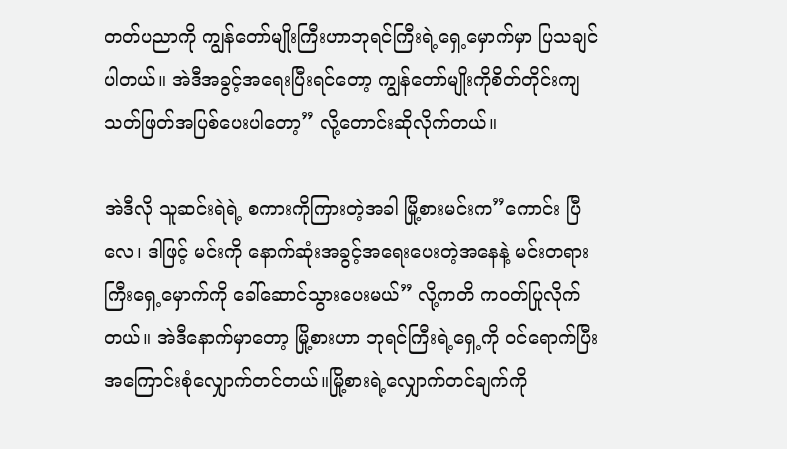တတ်ပညာကို ကျွန်တော်မျိုးကြီးဟာဘုရင်ကြီးရဲ့ရှေ့မှောက်မှာ ပြသချင်ပါတယ်။ အဲဒီအခွင့်အရေးပြီးရင်တော့ ကျွန်တော်မျိုးကိုစိတ်တိုင်းကျ သတ်ဖြတ်အပြစ်ပေးပါတော့” လို့တောင်းဆိုလိုက်တယ်။

အဲဒီလို သူဆင်းရဲရဲ့ စကားကိုကြားတဲ့အခါ မြို့စားမင်းက”ကောင်း ပြီလေ၊ ဒါဖြင့် မင်းကို နောက်ဆုံးအခွင့်အရေးပေးတဲ့အနေနဲ့ မင်းတရားကြီးရှေ့မှောက်ကို ခေါ်ဆောင်သွားပေးမယ်” လို့ကတိ ကဝတ်ပြုလိုက်တယ်။ အဲဒီနောက်မှာတော့ မြို့စားဟာ ဘုရင်ကြီးရဲ့ရှေ့ကို ဝင်ရောက်ပြီးအကြောင်းစုံလျှောက်တင်တယ်။မြို့စားရဲ့လျှောက်တင်ချက်ကို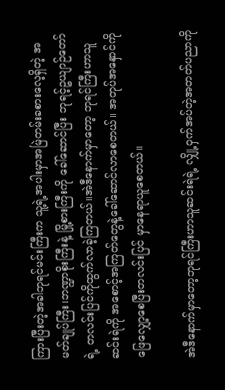ကြားပြီးတဲ့အခါဘုရင်မင်းကြီးက သူ့ရဲ့အပါးမှာအမြဲတမ်းခစားလေ့ရှိတဲ့ အမတ်ချုပ်ကြီး၊ဘဏ္ဍာစိုးကြီးနဲ့ မြို့စားကြီးကို ခေါ်ဆောင်ပြီး ဘုရင့်ဥယျာဉ်တော်ရဲ့ တလင်းပြင်ကိုထွက်လာခဲ့ကြတယ်။အဲဒီနောက်မှာတော့ ဘုရင်ကြီးဟာသူဆင်းရဲကို အစောင့်အကြတ်တွေနဲ့ခေါ်ဆောင်လာစေတယ်။ အတုပ်အနှောင်ကို ဖြေလျှော့စေပြီးတလင်းပြင် မှာနေရာယူစေတယ်။

အဲဒီနောက်မှာတော့ဘုရင်ကြီးဟာသူဆင်းရဲရဲ့ လျှို့ဝှက်အပ်တဲ့အတတ်ပညာကို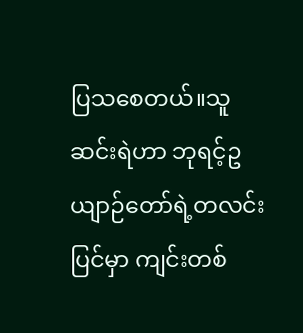ပြသစေတယ်။သူဆင်းရဲဟာ ဘုရင့်ဥယျာဉ်တော်ရဲ့တလင်းပြင်မှာ ကျင်းတစ်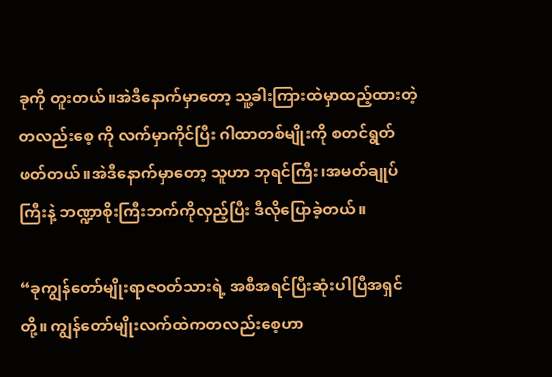ခုကို တူးတယ်။အဲဒီနောက်မှာတော့ သူ့ခါးကြားထဲမှာထည့်ထားတဲ့ တလည်းစေ့ ကို လက်မှာကိုင်ပြီး ဂါထာတစ်မျိုးကို စတင်ရွတ်ဖတ်တယ်။အဲဒီနောက်မှာတော့ သူဟာ ဘုရင်ကြီး၊အမတ်ချုပ်ကြီးနဲ့ ဘဏ္ဍာစိုးကြီးဘက်ကိုလှည့်ပြီး ဒီလိုပြောခဲ့တယ်။

“ခုကျွန်တော်မျိုးရာဇဝတ်သားရဲ့ အစီအရင်ပြီးဆုံးပါပြီအရှင်တို့။ ကျွန်တော်မျိုးလက်ထဲကတလည်းစေ့ဟာ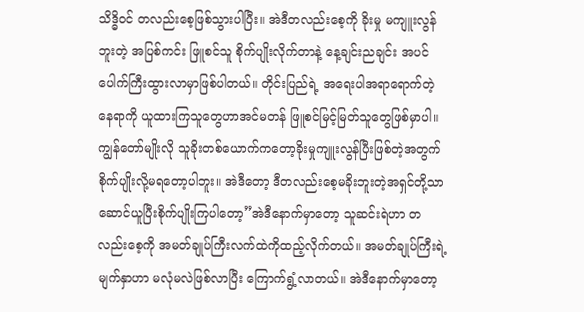သိဒ္ဓိဝင် တလည်းစေ့ဖြစ်သွားပါပြီး။ အဲဒီတလည်းစေ့ကို ခိုးမှု မကျူးလွန်ဘူးတဲ့ အပြစ်ကင်း ဖြူစင်သူ စိုက်ပျိုးလိုက်တာနဲ့ နေ့ချင်းညချင်း အပင်ပေါက်ကြီးထွားလာမှာဖြစ်ပါတယ်။ တိုင်းပြည်ရဲ့ အရေးပါအရာရောက်တဲ့ နေရာကို ယူထားကြသူတွေဟာအင်မတန် ဖြူစင်မြင့်မြတ်သူတွေဖြစ်မှာပါ။ကျွန်တော်မျိုးလို သူခိုးတစ်ယောက်ကတော့ခိုးမှုကျူးလွန်ပြီးဖြစ်တဲ့အတွက်စိုက်ပျိုးလို့မရတော့ပါဘူး။ အဲဒီတော့ ဒီတလည်းစေ့မခိုးဘူးတဲ့အရှင်တို့သာ ဆောင်ယူပြီးစိုက်ပျိုးကြပါတော့”အဲဒီနောက်မှာတော့ သူဆင်းရဲဟာ တလည်းစေ့ကို အမတ်ချုပ်ကြီးလက်ထဲကိုထည့်လိုက်တယ်။ အမတ်ချုပ်ကြီးရဲ့မျက်နှာဟာ မလုံမလဲဖြစ်လာပြီး ကြောက်ရွံ့လာတယ်။ အဲဒီနောက်မှာတော့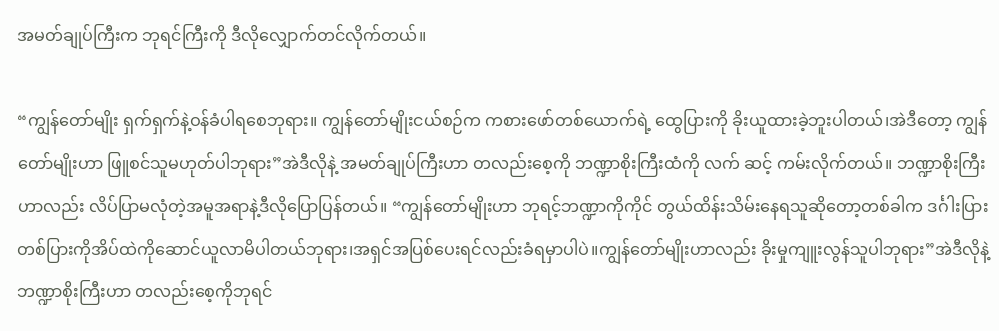အမတ်ချုပ်ကြီးက ဘုရင်ကြီးကို ဒီလိုလျှောက်တင်လိုက်တယ်။

“ကျွန်တော်မျိုး ရှက်ရှက်နဲ့ဝန်ခံပါရစေဘုရား။ ကျွန်တော်မျိုးငယ်စဉ်က ကစားဖော်တစ်ယောက်ရဲ့ ထွေပြားကို ခိုးယူထားခဲ့ဘူးပါတယ်၊အဲဒီတော့ ကျွန်တော်မျိုးဟာ ဖြူစင်သူမဟုတ်ပါဘုရား”အဲဒီလိုနဲ့ အမတ်ချုပ်ကြီးဟာ တလည်းစေ့ကို ဘဏ္ဍာစိုးကြီးထံကို လက် ဆင့် ကမ်းလိုက်တယ်။ ဘဏ္ဍာစိုးကြီးဟာလည်း လိပ်ပြာမလုံတဲ့အမူအရာနဲ့ဒီလိုပြောပြန်တယ်။ “ကျွန်တော်မျိုးဟာ ဘုရင့်ဘဏ္ဍာကိုကိုင် တွယ်ထိန်းသိမ်းနေရသူဆိုတော့တစ်ခါက ဒင်္ဂါးပြားတစ်ပြားကိုအိပ်ထဲကိုဆောင်ယူလာမိပါတယ်ဘုရား၊အရှင်အပြစ်ပေးရင်လည်းခံရမှာပါပဲ။ကျွန်တော်မျိုးဟာလည်း ခိုးမှုကျူးလွန်သူပါဘုရား”အဲဒီလိုနဲ့ ဘဏ္ဍာစိုးကြီးဟာ တလည်းစေ့ကိုဘုရင်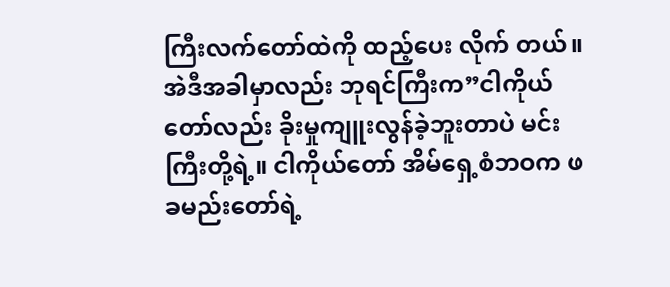ကြီးလက်တော်ထဲကို ထည့်ပေး လိုက် တယ်။အဲဒီအခါမှာလည်း ဘုရင်ကြီးက”ငါကိုယ်တော်လည်း ခိုးမှုကျူးလွန်ခဲ့ဘူးတာပဲ မင်းကြီးတို့ရဲ့။ ငါကိုယ်တော် အိမ်ရှေ့စံဘဝက ဖခမည်းတော်ရဲ့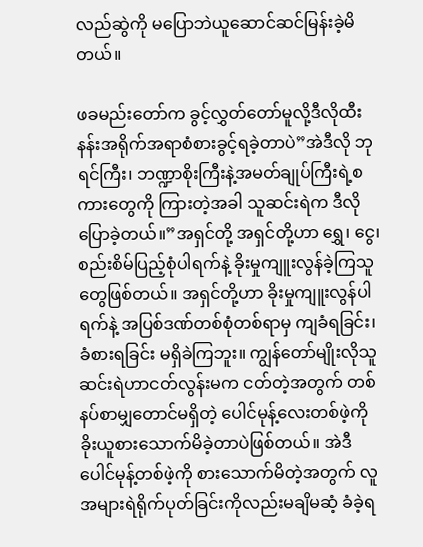လည်ဆွဲကို မပြောဘဲယူဆောင်ဆင်မြန်းခဲ့မိတယ်။

ဖခမည်းတော်က ခွင့်လွှတ်တော်မူလို့ဒီလိုထီးနန်းအရိုက်အရာစံစားခွင့်ရခဲ့တာပဲ”အဲဒီလို ဘုရင်ကြီး၊ ဘဏ္ဍာစိုးကြီးနဲ့အမတ်ချုပ်ကြီးရဲ့စကားတွေကို ကြားတဲ့အခါ သူဆင်းရဲက ဒီလိုပြောခဲ့တယ်။”အရှင်တို့ အရှင်တို့ဟာ ရွှေ၊ ငွေ၊ စည်းစိမ်ပြည့်စုံပါရက်နဲ့ ခိုးမှုကျူးလွန်ခဲ့ကြသူတွေဖြစ်တယ်။ အရှင်တို့ဟာ ခိုးမှုကျူးလွန်ပါရက်နဲ့ အပြစ်ဒဏ်တစ်စုံတစ်ရာမှ ကျခံရခြင်း၊ခံစားရခြင်း မရှိခဲကြဘူး။ ကျွန်တော်မျိုးလိုသူဆင်းရဲဟာငတ်လွန်းမက ငတ်တဲ့အတွက် တစ်နပ်စာမျှတောင်မရှိတဲ့ ပေါင်မုန့်လေးတစ်ဖဲ့ကို ခိုးယူစားသောက်မိခဲ့တာပဲဖြစ်တယ်။ အဲဒီပေါင်မုန့်တစ်ဖဲ့ကို စားသောက်မိတဲ့အတွက် လူအများရဲရိုက်ပုတ်ခြင်းကိုလည်းမချိမဆံ့ ခံခဲ့ရ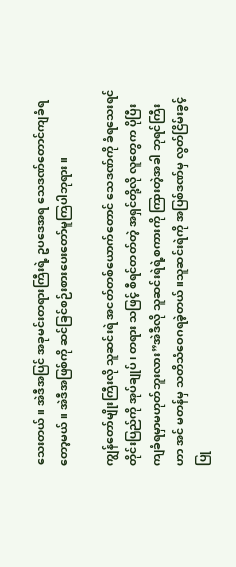သေးတယ်။ အဲဒီအပြင် အခုမင်းတရားကြီးရဲ့ ဥပဒေအရ သေဒဏ်တောင်ကျခံရတော့မယ်။ အဲဒီအဖြစ်ကို ဆင်ခြင်စဉ်းစားပေးတော်မူကြပါဘုရား။

ကျွန်တော်မျိုးကြီးလို သူဆင်းရဲ အငတ်တစ်ယောက်တောင် သေဒဏ်ကို ခံရသေးရင် တိုင်းပြည်ကို အုပ်ချုပ်၊ တရား သဖြင့် စီရင်တတ်တဲ့ အရှင်တို့လို လူတွေက ပိုပြီးကျခံရမှာမဟုတ်ဘူးလား”အဲဒီလို သူဆင်းရဲရဲ့စကားကို ကြားတဲ့အခါ ဘုရင်ကြီးဟာ အင် မတန်မှ သတိသံဝေဂရခဲ့တယ်။သူဆင်းရဲကို အပြစ်ဒဏ်မှ လွတ်ငြိမ်းခွင့်ပြု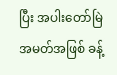ပြီး အပါးတော်မြဲအမတ်အဖြစ် ခန့်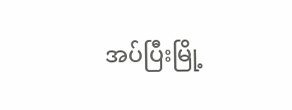အပ်ပြီးမြို့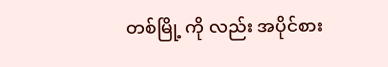တစ်မြို့ ကို လည်း အပိုင်စား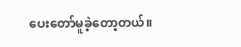ပေးတော်မူခဲ့တော့တယ်။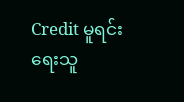Credit မူရင်းရေးသူ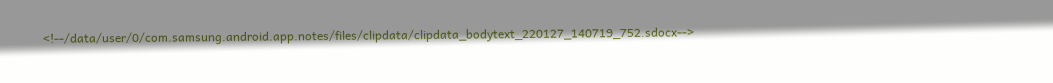<!--/data/user/0/com.samsung.android.app.notes/files/clipdata/clipdata_bodytext_220127_140719_752.sdocx-->